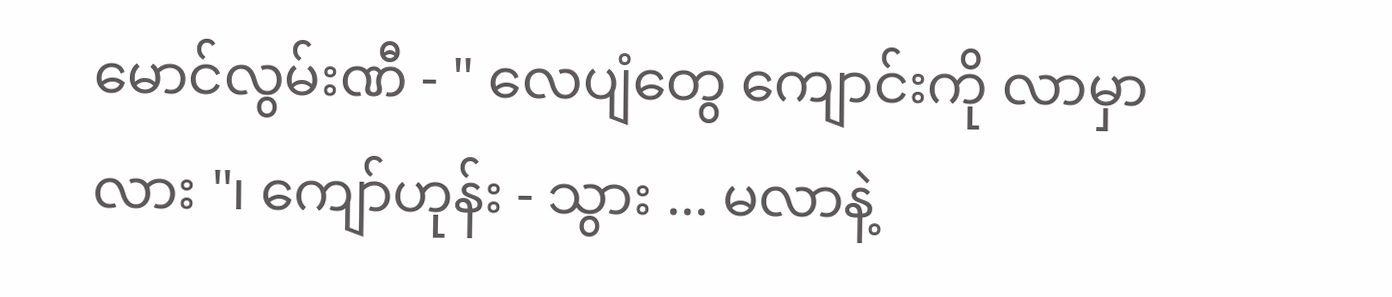မောင်လွမ်းဏီ - " လေပျံတွေ ကျောင်းကို လာမှာလား "၊ ကျော်ဟုန်း - သွား ... မလာနဲ့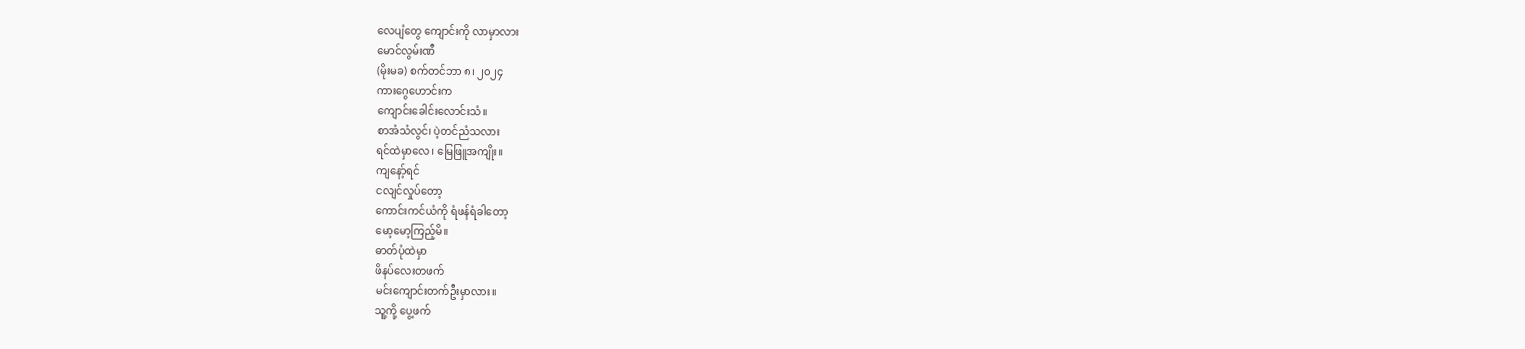လေပျံတွေ ကျောင်းကို လာမှာလား
မောင်လွမ်းဏီ
(မိုးမခ) စက်တင်ဘာ ၈၊ ၂၀၂၄
ကားဂွေဟောင်းက
ကျောင်းခေါင်းလောင်းသံ။
စာအံသံလွင်၊ ပဲ့တင်ညံသလား
ရင်ထဲမှာလေ၊ မြေဖြူအကျိုး။
ကျနော့်ရင်
ငလျင်လှုပ်တော့
ကောင်းကင်ယံကို ရံဖန်ရံခါတော့
မော့မော့ကြည့်မိ။
ဓာတ်ပုံထဲမှာ
ဖိနပ်လေးတဖက်
မင်းကျောင်းတက်ဦးမှာလား။
သူ့ကို့ ပွေ့ဖက်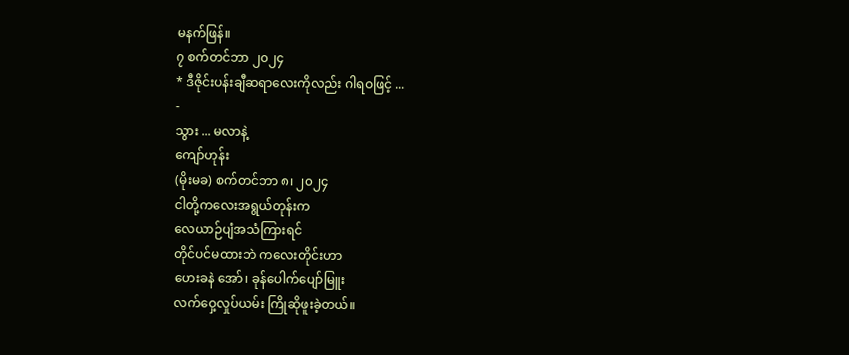မနက်ဖြန်။
၇ စက်တင်ဘာ ၂၀၂၄
* ဒီဇိုင်းပန်းချီဆရာလေးကိုလည်း ဂါရဝဖြင့် ...
-
သွား ... မလာနဲ့
ကျော်ဟုန်း
(မိုးမခ) စက်တင်ဘာ ၈၊ ၂၀၂၄
ငါတို့ကလေးအရွယ်တုန်းက
လေယာဉ်ပျံအသံကြားရင်
တိုင်ပင်မထားဘဲ ကလေးတိုင်းဟာ
ဟေးခနဲ အော်၊ ခုန်ပေါက်ပျော်မြူး
လက်ဝှေ့လှုပ်ယမ်း ကြိုဆိုဖူးခဲ့တယ်။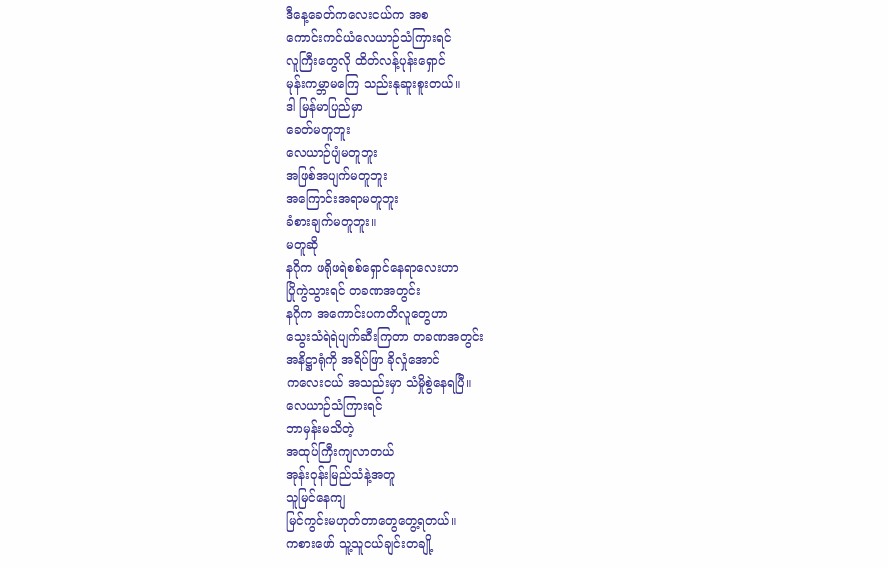ဒီနေ့ခေတ်ကလေးငယ်က အစ
ကောင်းကင်ယံလေယာဉ်သံကြားရင်
လူကြီးတွေလို ထိတ်လန့်ပုန်းရှောင်
မုန်းကမ္ဘာမကြေ သည်းနုဆူးစူးတယ်။
ဒါ မြန်မာပြည်မှာ
ခေတ်မတူဘူး
လေယာဉ်ပျံမတူဘူး
အဖြစ်အပျက်မတူဘူး
အကြောင်းအရာမတူဘူး
ခံစားချက်မတူဘူး။
မတူဆို
နဂိုက ဖရိုဖရဲစစ်ရှောင်နေရာလေးဟာ
ပြိုကွဲသွားရင် တခဏအတွင်း
နဂိုက အကောင်းပကတိလူတွေဟာ
သွေးသံရဲရဲပျက်ဆီးကြတာ တခဏအတွင်း
အနိဋ္ဌာရုံကို အရိပ်ဖြာ ခိုလှုံအောင်
ကလေးငယ် အသည်းမှာ သံမှိုစွဲနေရပြီ။
လေယာဉ်သံကြားရင်
ဘာမှန်းမသိတဲ့
အထုပ်ကြီးကျလာတယ်
အုန်းဝုန်းမြည်သံနဲ့အတူ
သူမြင်နေကျ
မြင်ကွင်းမဟုတ်တာတွေတွေ့ရတယ်။
ကစားဖော် သူ့သူငယ်ချင်းတချို့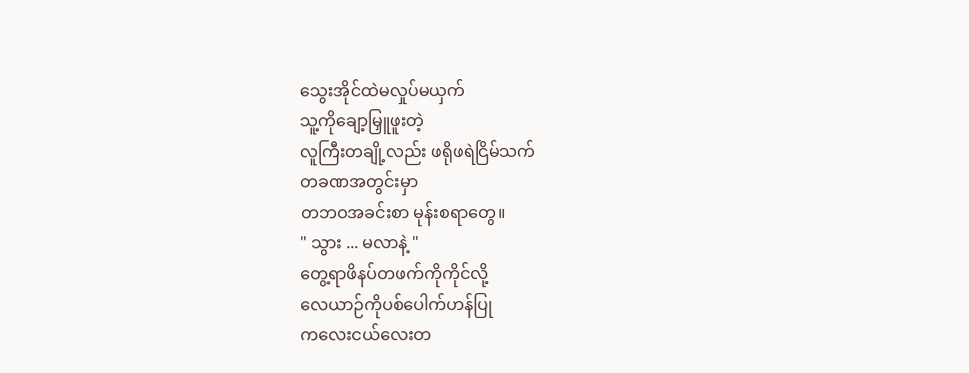သွေးအိုင်ထဲမလှုပ်မယှက်
သူ့ကိုချော့မြှူဖူးတဲ့
လူကြီးတချို့လည်း ဖရိုဖရဲငြိမ်သက်
တခဏအတွင်းမှာ
တဘဝအခင်းစာ မုန်းစရာတွေ။
" သွား ... မလာနဲ့ "
တွေ့ရာဖိနပ်တဖက်ကိုကိုင်လို့
လေယာဉ်ကိုပစ်ပေါက်ဟန်ပြု
ကလေးငယ်လေးတ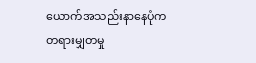ယောက်အသည်းနာနေပုံက
တရားမျှတမှု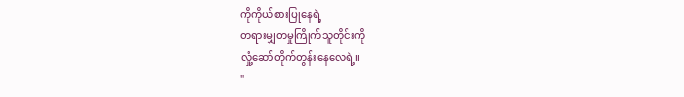ကိုကိုယ်စားပြုနေရဲ့
တရားမျှတမှုကြိုက်သူတိုင်းကို
လှုံ့ဆော်တိုက်တွန်းနေလေရဲ့။
"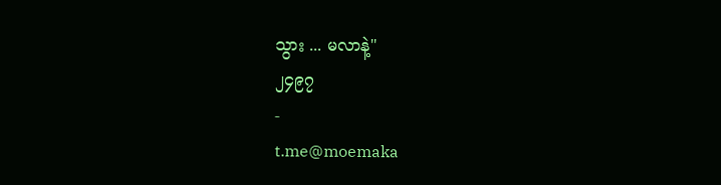သွား ... မလာနဲ့"
၂၄၉၇
-
t.me@moemaka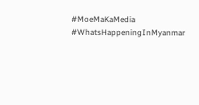#MoeMaKaMedia
#WhatsHappeningInMyanmar